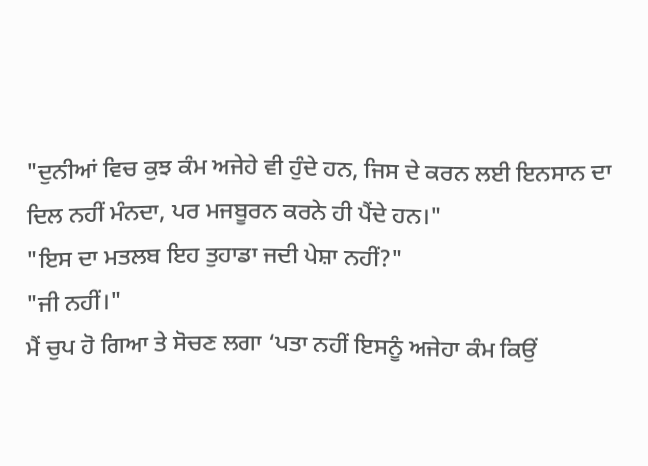"ਦੁਨੀਆਂ ਵਿਚ ਕੁਝ ਕੰਮ ਅਜੇਹੇ ਵੀ ਹੁੰਦੇ ਹਨ, ਜਿਸ ਦੇ ਕਰਨ ਲਈ ਇਨਸਾਨ ਦਾ ਦਿਲ ਨਹੀਂ ਮੰਨਦਾ, ਪਰ ਮਜਬੂਰਨ ਕਰਨੇ ਹੀ ਪੈਂਦੇ ਹਨ।"
"ਇਸ ਦਾ ਮਤਲਬ ਇਹ ਤੁਹਾਡਾ ਜਦੀ ਪੇਸ਼ਾ ਨਹੀਂ?"
"ਜੀ ਨਹੀਂ।"
ਮੈਂ ਚੁਪ ਹੋ ਗਿਆ ਤੇ ਸੋਚਣ ਲਗਾ ‘ਪਤਾ ਨਹੀਂ ਇਸਨੂੰ ਅਜੇਹਾ ਕੰਮ ਕਿਉਂ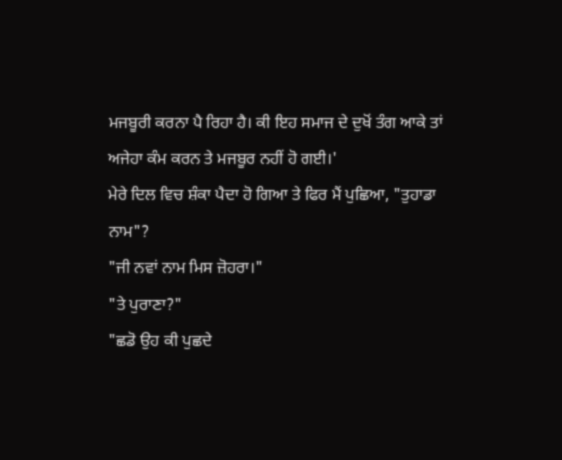ਮਜਬੂਰੀ ਕਰਨਾ ਪੈ ਰਿਹਾ ਹੈ। ਕੀ ਇਹ ਸਮਾਜ ਦੇ ਦੁਖੋਂ ਤੰਗ ਆਕੇ ਤਾਂ ਅਜੇਹਾ ਕੰਮ ਕਰਨ ਤੇ ਮਜਬੂਰ ਨਹੀਂ ਹੋ ਗਈ।'
ਮੇਰੇ ਦਿਲ ਵਿਚ ਸ਼ੰਕਾ ਪੈਦਾ ਹੋ ਗਿਆ ਤੇ ਫਿਰ ਮੈਂ ਪੁਛਿਆ, "ਤੁਹਾਡਾ ਨਾਮ"?
"ਜੀ ਨਵਾਂ ਨਾਮ ਮਿਸ ਜ਼ੋਹਰਾ।"
"ਤੇ ਪੁਰਾਣਾ?"
"ਛਡੋ ਉਹ ਕੀ ਪੁਛਦੇ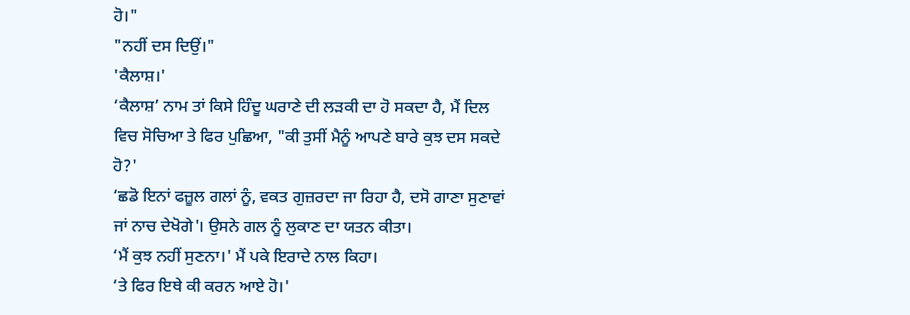ਹੋ।"
"ਨਹੀਂ ਦਸ ਦਿਉਂ।"
'ਕੈਲਾਸ਼।'
‘ਕੈਲਾਸ਼’ ਨਾਮ ਤਾਂ ਕਿਸੇ ਹਿੰਦੂ ਘਰਾਣੇ ਦੀ ਲੜਕੀ ਦਾ ਹੋ ਸਕਦਾ ਹੈ, ਮੈਂ ਦਿਲ ਵਿਚ ਸੋਚਿਆ ਤੇ ਫਿਰ ਪੁਛਿਆ, "ਕੀ ਤੁਸੀਂ ਮੈਨੂੰ ਆਪਣੇ ਬਾਰੇ ਕੁਝ ਦਸ ਸਕਦੇ ਹੋ?'
‘ਛਡੋ ਇਨਾਂ ਫਜ਼ੂਲ ਗਲਾਂ ਨੂੰ, ਵਕਤ ਗੁਜ਼ਰਦਾ ਜਾ ਰਿਹਾ ਹੈ, ਦਸੋ ਗਾਣਾ ਸੁਣਾਵਾਂ ਜਾਂ ਨਾਚ ਦੇਖੋਗੇ'। ਉਸਨੇ ਗਲ ਨੂੰ ਲੁਕਾਣ ਦਾ ਯਤਨ ਕੀਤਾ।
‘ਮੈਂ ਕੁਝ ਨਹੀਂ ਸੁਣਨਾ।' ਮੈਂ ਪਕੇ ਇਰਾਦੇ ਨਾਲ ਕਿਹਾ।
‘ਤੇ ਫਿਰ ਇਥੇ ਕੀ ਕਰਨ ਆਏ ਹੋ।'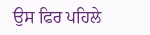ਉਸ ਫਿਰ ਪਹਿਲੇ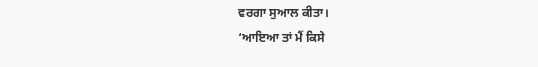ਵਰਗਾ ਸੁਆਲ ਕੀਤਾ।
‘ਆਇਆ ਤਾਂ ਮੈਂ ਕਿਸੇ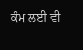ਕੰਮ ਲਈ ਵੀ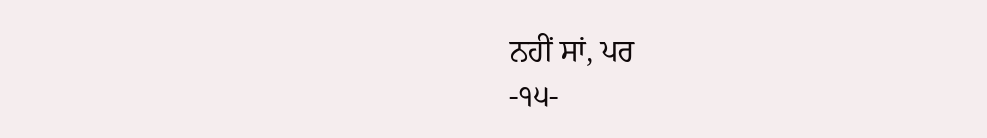ਨਹੀਂ ਸਾਂ, ਪਰ
-੧੫-